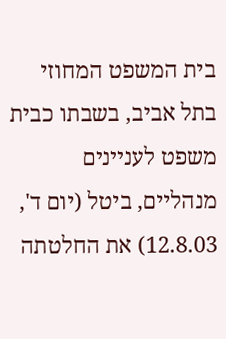בית המשפט המחוזי בתל אביב, בשבתו כבית משפט לעניינים מנהליים, ביטל (יום ד', 12.8.03) את החלטתה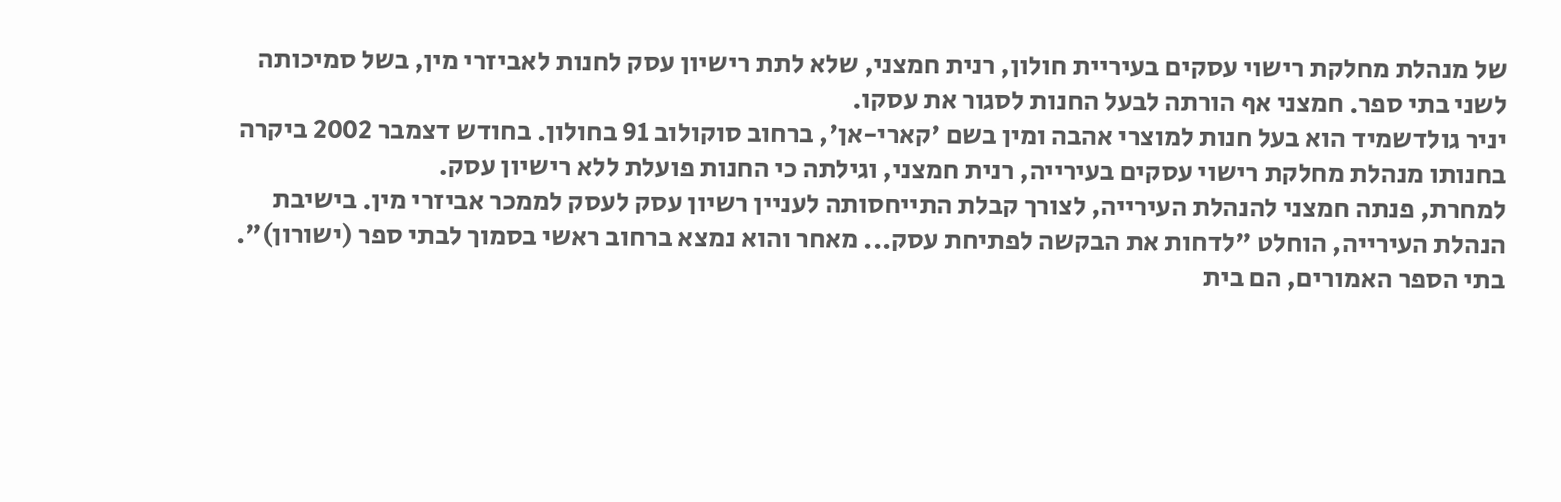של מנהלת מחלקת רישוי עסקים בעיריית חולון, רנית חמצני, שלא לתת רישיון עסק לחנות לאביזרי מין, בשל סמיכותה לשני בתי ספר. חמצני אף הורתה לבעל החנות לסגור את עסקו.
יניר גולדשמיד הוא בעל חנות למוצרי אהבה ומין בשם 'קארי-אן', ברחוב סוקולוב 91 בחולון. בחודש דצמבר 2002 ביקרה בחנותו מנהלת מחלקת רישוי עסקים בעירייה, רנית חמצני, וגילתה כי החנות פועלת ללא רישיון עסק.
למחרת, פנתה חמצני להנהלת העירייה, לצורך קבלת התייחסותה לעניין רשיון עסק לעסק לממכר אביזרי מין. בישיבת הנהלת העירייה, הוחלט "לדחות את הבקשה לפתיחת עסק... מאחר והוא נמצא ברחוב ראשי בסמוך לבתי ספר (ישורון)".
בתי הספר האמורים, הם בית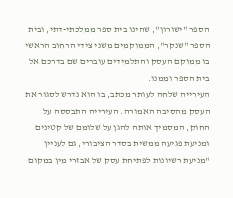הספר "ישורון", שהינו בית ספר ממלכתי-דתי, ובית הספר "שנקר", הממוקמים משני צידי הרחוב הראשי בו ממוקם העסק והתלמידים עוברים שם בדרכם אל בית הספר וממנו.
העירייה שלחה לעותר מכתב, בו הוא נדרש לסגור את העסק מהסיבה האמורה. העירייה התבססה על החוק, המסמיך אותה להגן על שלומם של קטינים ומניעת פגיעה ממשית בסדר הציבורי, גם לעניין "מניעת רשיונות לפתיחת עסק של אבזרי מין במקום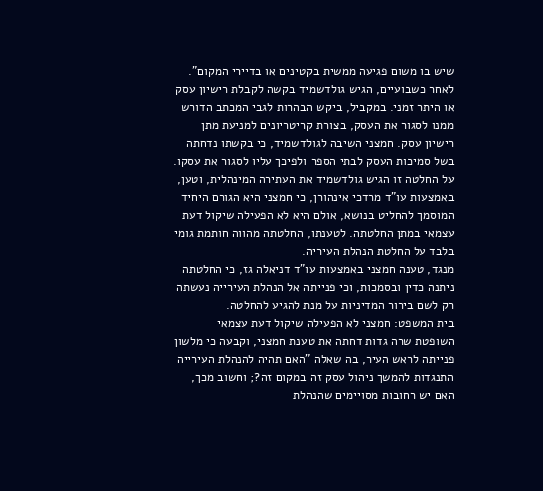שיש בו משום פגיעה ממשית בקטינים או בדיירי המקום".
לאחר כשבועיים, הגיש גולדשמיד בקשה לקבלת רישיון עסק או היתר זמני. במקביל, ביקש הבהרות לגבי המכתב הדורש ממנו לסגור את העסק, בצורת קריטריונים למניעת מתן רישיון עסק. חמצני השיבה לגולדשמיד, כי בקשתו נדחתה בשל סמיכות העסק לבתי הספר ולפיכך עליו לסגור את עסקו.
על החלטה זו הגיש גולדשמיד את העתירה המינהלית, וטען, באמצעות עו"ד מרדכי אינהורן, כי חמצני היא הגורם היחיד המוסמך להחליט בנושא, אולם היא לא הפעילה שיקול דעת עצמאי במתן החלטתה. לטענתו, החלטתה מהווה חותמת גומי בלבד על החלטת הנהלת העיריה.
מנגד, טענה חמצני באמצעות עו"ד דניאלה גז, כי החלטתה ניתנה כדין ובסמכות, וכי פנייתה אל הנהלת העירייה נעשתה רק לשם בירור המדיניות על מנת להגיע להחלטה.
בית המשפט: חמצני לא הפעילה שיקול דעת עצמאי
השופטת שרה גדות דחתה את טענת חמצני, וקבעה כי מלשון פנייתה לראש העיר, בה שאלה "האם תהיה להנהלת העירייה התנגדות להמשך ניהול עסק זה במקום זה?; וחשוב מכך, האם יש רחובות מסויימים שהנהלת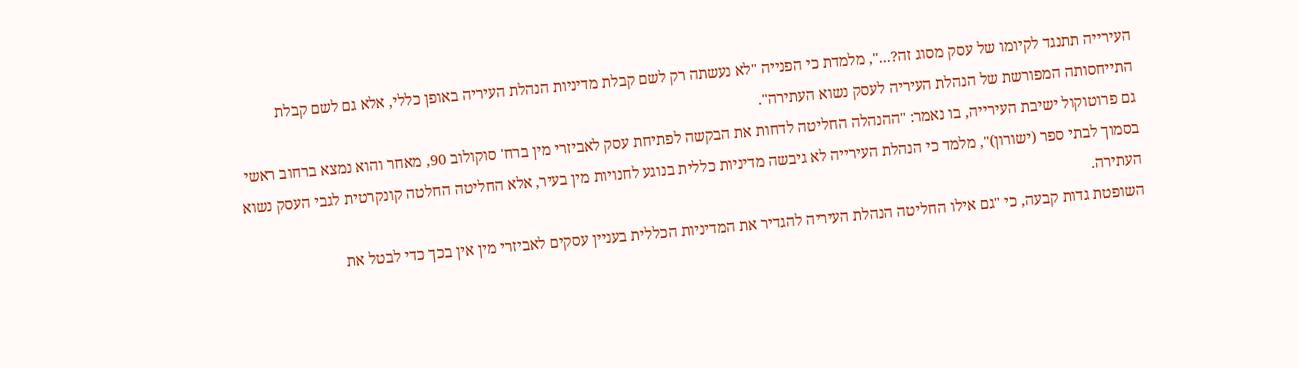העירייה תתנגד לקיומו של עסק מסוג זה?...", מלמדת כי הפנייה "לא נעשתה רק לשם קבלת מדיניות הנהלת העיריה באופן כללי, אלא גם לשם קבלת התייחסותה המפורשת של הנהלת העיריה לעסק נשוא העתירה".
גם פרוטוקול ישיבת העירייה, בו נאמר: "ההנהלה החליטה לדחות את הבקשה לפתיחת עסק לאביזרי מין ברח' סוקולוב 90, מאחר והוא נמצא ברחוב ראשי בסמוך לבתי ספר (ישורון)", מלמד כי הנהלת העירייה לא גיבשה מדיניות כללית בנוגע לחנויות מין בעיר, אלא החליטה החלטה קונקרטית לגבי העסק נשוא העתירה.
השופטת גדות קבעה, כי "גם אילו החליטה הנהלת העיריה להגדיר את המדיניות הכללית בעניין עסקים לאביזרי מין אין בכך כדי לבטל את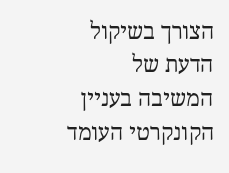הצורך בשיקול הדעת של המשיבה בעניין הקונקרטי העומד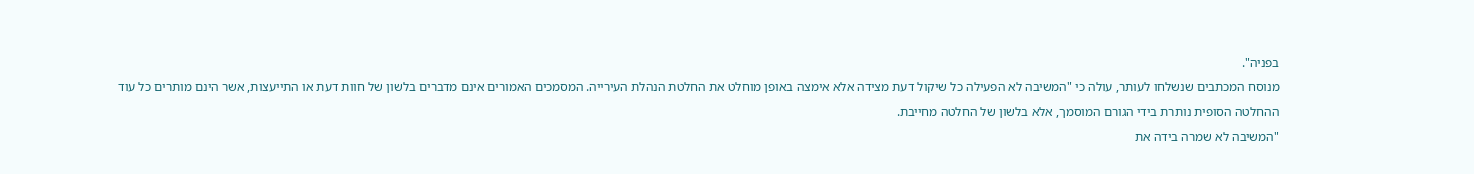בפניה".
מנוסח המכתבים שנשלחו לעותר, עולה כי "המשיבה לא הפעילה כל שיקול דעת מצידה אלא אימצה באופן מוחלט את החלטת הנהלת העירייה. המסמכים האמורים אינם מדברים בלשון של חוות דעת או התייעצות, אשר הינם מותרים כל עוד ההחלטה הסופית נותרת בידי הגורם המוסמך, אלא בלשון של החלטה מחייבת.
"המשיבה לא שמרה בידה את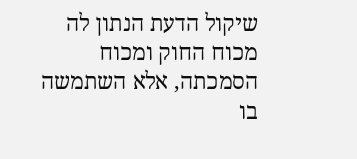שיקול הדעת הנתון לה מכוח החוק ומכוח הסמכתה, אלא השתמשה בו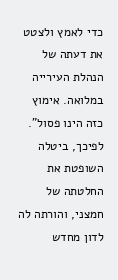כדי לאמץ ולצטט את דעתה של הנהלת העירייה במלואה. אימוץ כזה הינו פסול". לפיכך, ביטלה השופטת את החלטתה של חמצני, והורתה לה לדון מחדש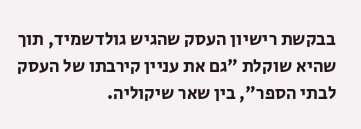בבקשת רישיון העסק שהגיש גולדשמיד, תוך שהיא שוקלת "גם את עניין קירבתו של העסק לבתי הספר", בין שאר שיקוליה.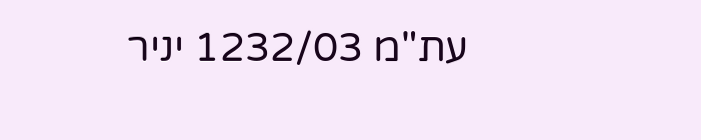עת"מ 1232/03 יניר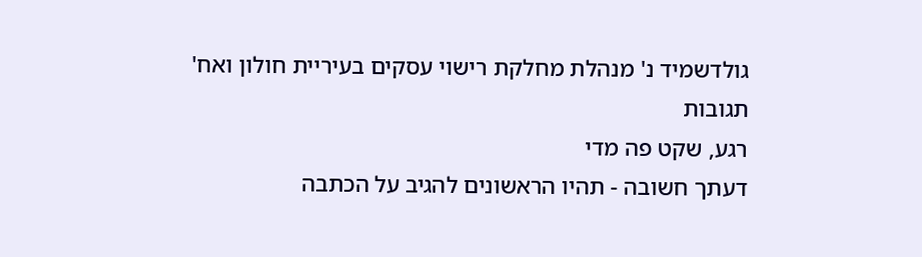גולדשמיד נ' מנהלת מחלקת רישוי עסקים בעיריית חולון ואח'
תגובות
רגע, שקט פה מדי
דעתך חשובה - תהיו הראשונים להגיב על הכתבה